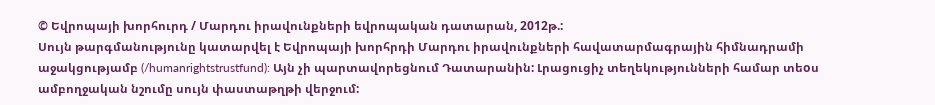© Եվրոպայի խորհուրդ / Մարդու իրավունքների եվրոպական դատարան, 2012թ.:
Սույն թարգմանությունը կատարվել է Եվրոպայի խորհրդի Մարդու իրավունքների հավատարմագրային հիմնադրամի աջակցությամբ (/humanrightstrustfund): Այն չի պարտավորեցնում Դատարանին: Լրացուցիչ տեղեկությունների համար տեoս ամբողջական նշումը սույն փաստաթղթի վերջում: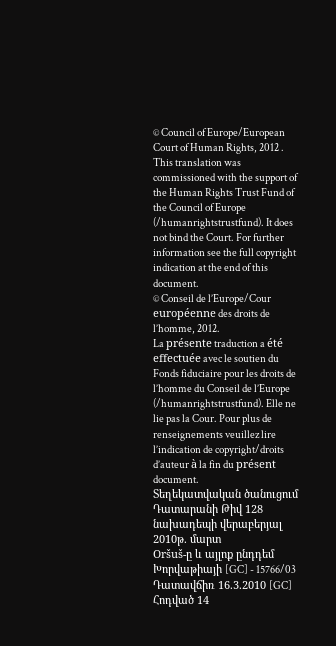© Council of Europe/European Court of Human Rights, 2012 .
This translation was commissioned with the support of the Human Rights Trust Fund of the Council of Europe (/humanrightstrustfund). It does not bind the Court. For further information see the full copyright indication at the end of this document.
© Conseil de l’Europe/Cour européenne des droits de l’homme, 2012.
La présente traduction a été effectuée avec le soutien du Fonds fiduciaire pour les droits de l’homme du Conseil de l’Europe (/humanrightstrustfund). Elle ne lie pas la Cour. Pour plus de renseignements veuillez lire l’indication de copyright/droits d’auteur à la fin du présent document.
Տեղեկատվական ծանուցում Դատարանի Թիվ 128 նախադեպի վերաբերյալ
2010թ. մարտ
Oršuš-ը և այլոք ընդդեմ Խորվաթիայի [GC] - 15766/03
Դատավճիռ 16.3.2010 [GC]
Հոդված 14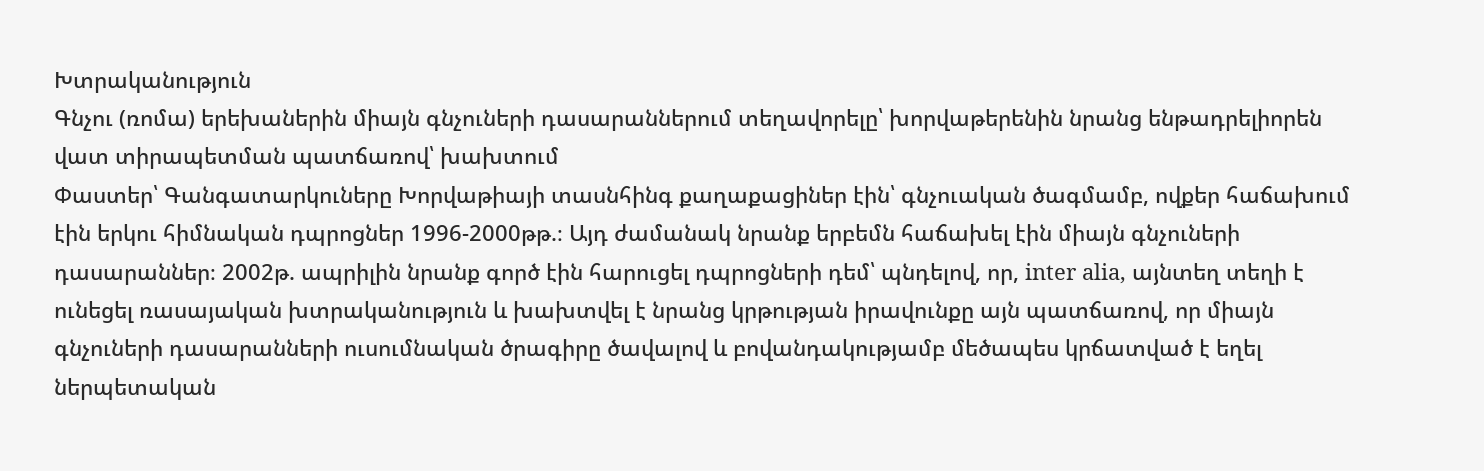Խտրականություն
Գնչու (ռոմա) երեխաներին միայն գնչուների դասարաններում տեղավորելը՝ խորվաթերենին նրանց ենթադրելիորեն վատ տիրապետման պատճառով՝ խախտում
Փաստեր՝ Գանգատարկուները Խորվաթիայի տասնհինգ քաղաքացիներ էին՝ գնչուական ծագմամբ, ովքեր հաճախում էին երկու հիմնական դպրոցներ 1996-2000թթ.։ Այդ ժամանակ նրանք երբեմն հաճախել էին միայն գնչուների դասարաններ։ 2002թ. ապրիլին նրանք գործ էին հարուցել դպրոցների դեմ՝ պնդելով, որ, inter alia, այնտեղ տեղի է ունեցել ռասայական խտրականություն և խախտվել է նրանց կրթության իրավունքը այն պատճառով, որ միայն գնչուների դասարանների ուսումնական ծրագիրը ծավալով և բովանդակությամբ մեծապես կրճատված է եղել ներպետական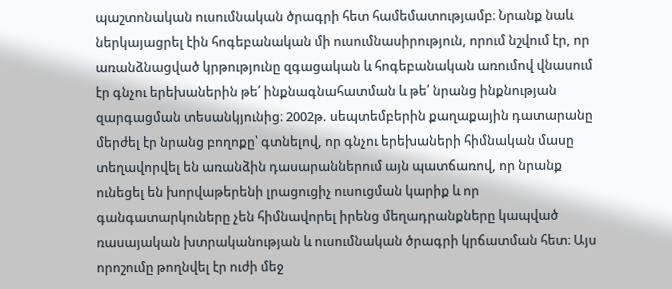պաշտոնական ուսումնական ծրագրի հետ համեմատությամբ։ Նրանք նաև ներկայացրել էին հոգեբանական մի ուսումնասիրություն, որում նշվում էր, որ առանձնացված կրթությունը զգացական և հոգեբանական առումով վնասում էր գնչու երեխաներին թե՛ ինքնագնահատման և թե՛ նրանց ինքնության զարգացման տեսանկյունից։ 2002թ. սեպտեմբերին քաղաքային դատարանը մերժել էր նրանց բողոքը՝ գտնելով, որ գնչու երեխաների հիմնական մասը տեղավորվել են առանձին դասարաններում այն պատճառով, որ նրանք ունեցել են խորվաթերենի լրացուցիչ ուսուցման կարիք և որ գանգատարկուները չեն հիմնավորել իրենց մեղադրանքները կապված ռասայական խտրականության և ուսումնական ծրագրի կրճատման հետ։ Այս որոշումը թողնվել էր ուժի մեջ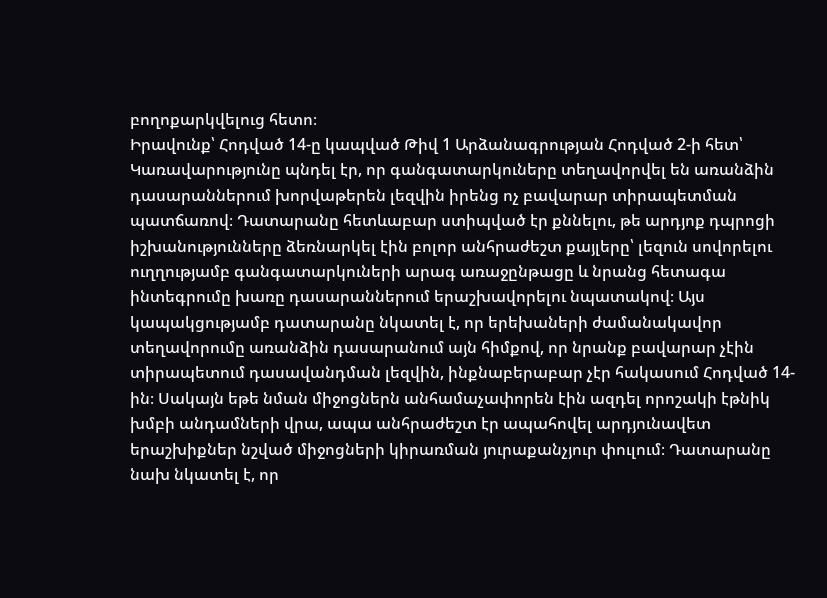բողոքարկվելուց հետո։
Իրավունք՝ Հոդված 14-ը կապված Թիվ 1 Արձանագրության Հոդված 2-ի հետ՝ Կառավարությունը պնդել էր, որ գանգատարկուները տեղավորվել են առանձին դասարաններում խորվաթերեն լեզվին իրենց ոչ բավարար տիրապետման պատճառով։ Դատարանը հետևաբար ստիպված էր քննելու, թե արդյոք դպրոցի իշխանությունները ձեռնարկել էին բոլոր անհրաժեշտ քայլերը՝ լեզուն սովորելու ուղղությամբ գանգատարկուների արագ առաջընթացը և նրանց հետագա ինտեգրումը խառը դասարաններում երաշխավորելու նպատակով։ Այս կապակցությամբ դատարանը նկատել է, որ երեխաների ժամանակավոր տեղավորումը առանձին դասարանում այն հիմքով, որ նրանք բավարար չէին տիրապետում դասավանդման լեզվին, ինքնաբերաբար չէր հակասում Հոդված 14-ին։ Սակայն եթե նման միջոցներն անհամաչափորեն էին ազդել որոշակի էթնիկ խմբի անդամների վրա, ապա անհրաժեշտ էր ապահովել արդյունավետ երաշխիքներ նշված միջոցների կիրառման յուրաքանչյուր փուլում։ Դատարանը նախ նկատել է, որ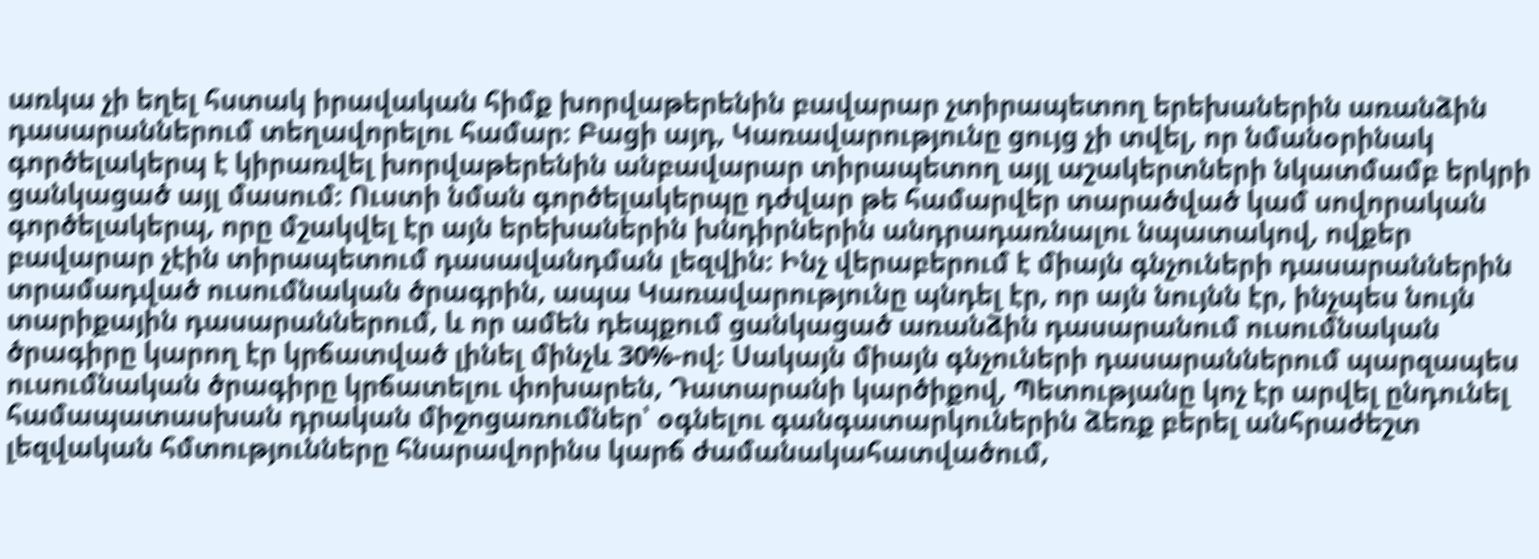առկա չի եղել հստակ իրավական հիմք խորվաթերենին բավարար չտիրապետող երեխաներին առանձին դասարաններում տեղավորելու համար։ Բացի այդ, Կառավարությունը ցույց չի տվել, որ նմանօրինակ գործելակերպ է կիրառվել խորվաթերենին անբավարար տիրապետող այլ աշակերտների նկատմամբ երկրի ցանկացած այլ մասում։ Ուստի նման գործելակերպը դժվար թե համարվեր տարածված կամ սովորական գործելակերպ, որը մշակվել էր այն երեխաներին խնդիրներին անդրադառնալու նպատակով, ովքեր բավարար չէին տիրապետում դասավանդման լեզվին։ Ինչ վերաբերում է միայն գնչուների դասարաններին տրամադված ուսումնական ծրագրին, ապա Կառավարությունը պնդել էր, որ այն նույնն էր, ինչպես նույն տարիքային դասարաններում, և որ ամեն դեպքում ցանկացած առանձին դասարանում ուսումնական ծրագիրը կարող էր կրճատված լինել մինչև 30%-ով։ Սակայն միայն գնչուների դասարաններում պարզապես ուսումնական ծրագիրը կրճատելու փոխարեն, Դատարանի կարծիքով, Պետությանը կոչ էր արվել ընդունել համապատասխան դրական միջոցառումներ՝ օգնելու գանգատարկուներին ձեռք բերել անհրաժեշտ լեզվական հմտությունները հնարավորինս կարճ ժամանակահատվածում,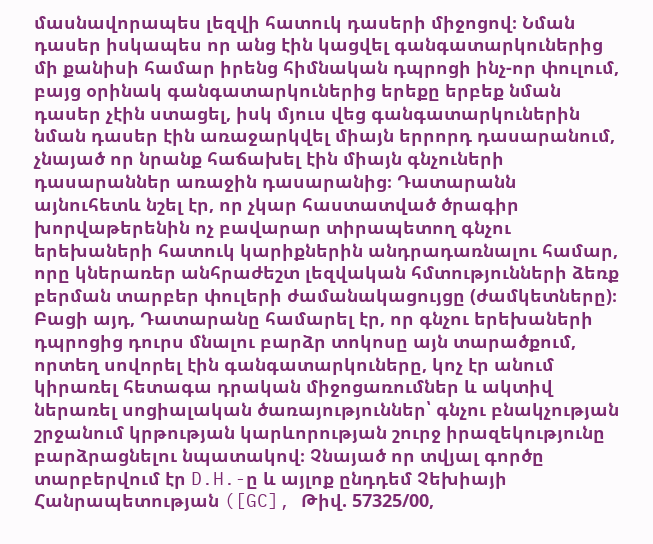մասնավորապես լեզվի հատուկ դասերի միջոցով։ Նման դասեր իսկապես որ անց էին կացվել գանգատարկուներից մի քանիսի համար իրենց հիմնական դպրոցի ինչ-որ փուլում, բայց օրինակ գանգատարկուներից երեքը երբեք նման դասեր չէին ստացել, իսկ մյուս վեց գանգատարկուներին նման դասեր էին առաջարկվել միայն երրորդ դասարանում, չնայած որ նրանք հաճախել էին միայն գնչուների դասարաններ առաջին դասարանից։ Դատարանն այնուհետև նշել էր, որ չկար հաստատված ծրագիր խորվաթերենին ոչ բավարար տիրապետող գնչու երեխաների հատուկ կարիքներին անդրադառնալու համար, որը կներառեր անհրաժեշտ լեզվական հմտությունների ձեռք բերման տարբեր փուլերի ժամանակացույցը (ժամկետները)։ Բացի այդ, Դատարանը համարել էր, որ գնչու երեխաների դպրոցից դուրս մնալու բարձր տոկոսը այն տարածքում, որտեղ սովորել էին գանգատարկուները, կոչ էր անում կիրառել հետագա դրական միջոցառումներ և ակտիվ ներառել սոցիալական ծառայություններ՝ գնչու բնակչության շրջանում կրթության կարևորության շուրջ իրազեկությունը բարձրացնելու նպատակով։ Չնայած որ տվյալ գործը տարբերվում էր D.H.-ը և այլոք ընդդեմ Չեխիայի Հանրապետության ([GC], Թիվ. 57325/00,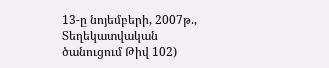13-ը նոյեմբերի, 2007թ., Տեղեկատվական ծանուցում Թիվ 102)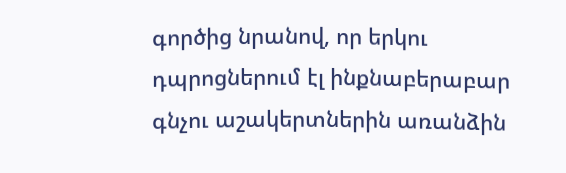գործից նրանով, որ երկու դպրոցներում էլ ինքնաբերաբար գնչու աշակերտներին առանձին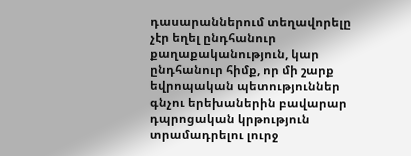դասարաններում տեղավորելը չէր եղել ընդհանուր քաղաքականություն, կար ընդհանուր հիմք, որ մի շարք եվրոպական պետություններ գնչու երեխաներին բավարար դպրոցական կրթություն տրամադրելու լուրջ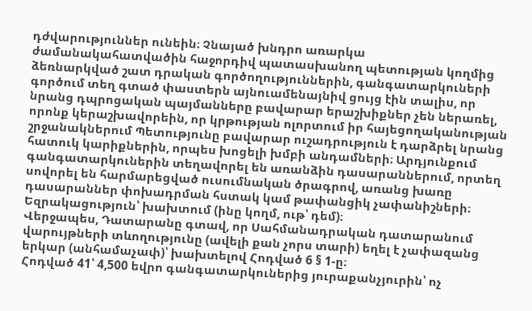դժվարություններ ունեին։ Չնայած խնդրո առարկա ժամանակահատվածին հաջորդիվ պատասխանող պետության կողմից ձեռնարկված շատ դրական գործողություններին, գանգատարկուների գործում տեղ գտած փաստերն այնուամենայնիվ ցույց էին տալիս, որ նրանց դպրոցական պայմանները բավարար երաշխիքներ չեն ներառել, որոնք կերաշխավորեին, որ կրթության ոլորտում իր հայեցողականության շրջանակներում Պետությունը բավարար ուշադրություն է դարձրել նրանց հատուկ կարիքներին, որպես խոցելի խմբի անդամների։ Արդյունքում գանգատարկուներին տեղավորել են առանձին դասարաններում, որտեղ սովորել են հարմարեցված ուսումնական ծրագրով, առանց խառը դասարաններ փոխադրման հստակ կամ թափանցիկ չափանիշների։
Եզրակացություն՝ խախտում (ինը կողմ, ութ՝ դեմ)։
Վերջապես, Դատարանը գտավ, որ Սահմանադրական դատարանում վարույթների տևողությունը (ավելի քան չորս տարի) եղել է չափազանց երկար (անհամաչափ)՝ խախտելով Հոդված 6 § 1-ը։
Հոդված 41՝ 4,500 եվրո գանգատարկուներից յուրաքանչյուրին՝ ոչ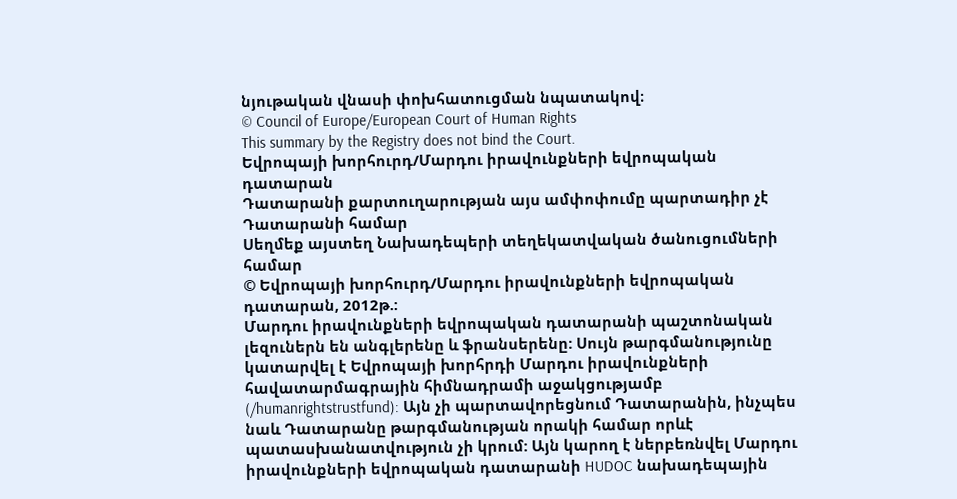նյութական վնասի փոխհատուցման նպատակով։
© Council of Europe/European Court of Human Rights
This summary by the Registry does not bind the Court.
Եվրոպայի խորհուրդ/Մարդու իրավունքների եվրոպական դատարան
Դատարանի քարտուղարության այս ամփոփումը պարտադիր չէ Դատարանի համար
Սեղմեք այստեղ Նախադեպերի տեղեկատվական ծանուցումների համար
© Եվրոպայի խորհուրդ/Մարդու իրավունքների եվրոպական դատարան, 2012թ.:
Մարդու իրավունքների եվրոպական դատարանի պաշտոնական լեզուներն են անգլերենը և ֆրանսերենը: Սույն թարգմանությունը կատարվել է Եվրոպայի խորհրդի Մարդու իրավունքների հավատարմագրային հիմնադրամի աջակցությամբ (/humanrightstrustfund): Այն չի պարտավորեցնում Դատարանին, ինչպես նաև Դատարանը թարգմանության որակի համար որևէ պատասխանատվություն չի կրում: Այն կարող է ներբեռնվել Մարդու իրավունքների եվրոպական դատարանի HUDOC նախադեպային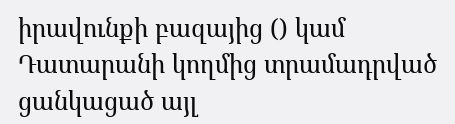իրավունքի բազայից () կամ Դատարանի կողմից տրամադրված ցանկացած այլ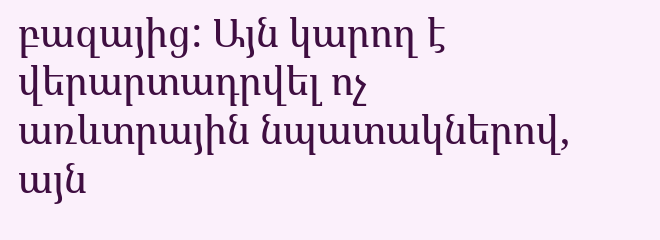բազայից: Այն կարող է վերարտադրվել ոչ առևտրային նպատակներով, այն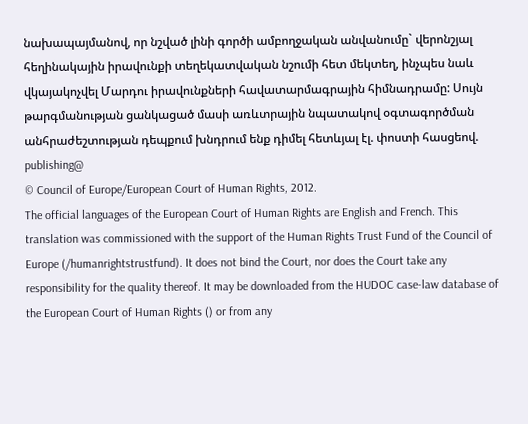նախապայմանով, որ նշված լինի գործի ամբողջական անվանումը` վերոնշյալ հեղինակային իրավունքի տեղեկատվական նշումի հետ մեկտեղ, ինչպես նաև վկայակոչվել Մարդու իրավունքների հավատարմագրային հիմնադրամը: Սույն թարգմանության ցանկացած մասի առևտրային նպատակով օգտագործման անհրաժեշտության դեպքում խնդրում ենք դիմել հետևյալ էլ. փոստի հասցեով. publishing@
© Council of Europe/European Court of Human Rights, 2012.
The official languages of the European Court of Human Rights are English and French. This translation was commissioned with the support of the Human Rights Trust Fund of the Council of Europe (/humanrightstrustfund). It does not bind the Court, nor does the Court take any responsibility for the quality thereof. It may be downloaded from the HUDOC case-law database of the European Court of Human Rights () or from any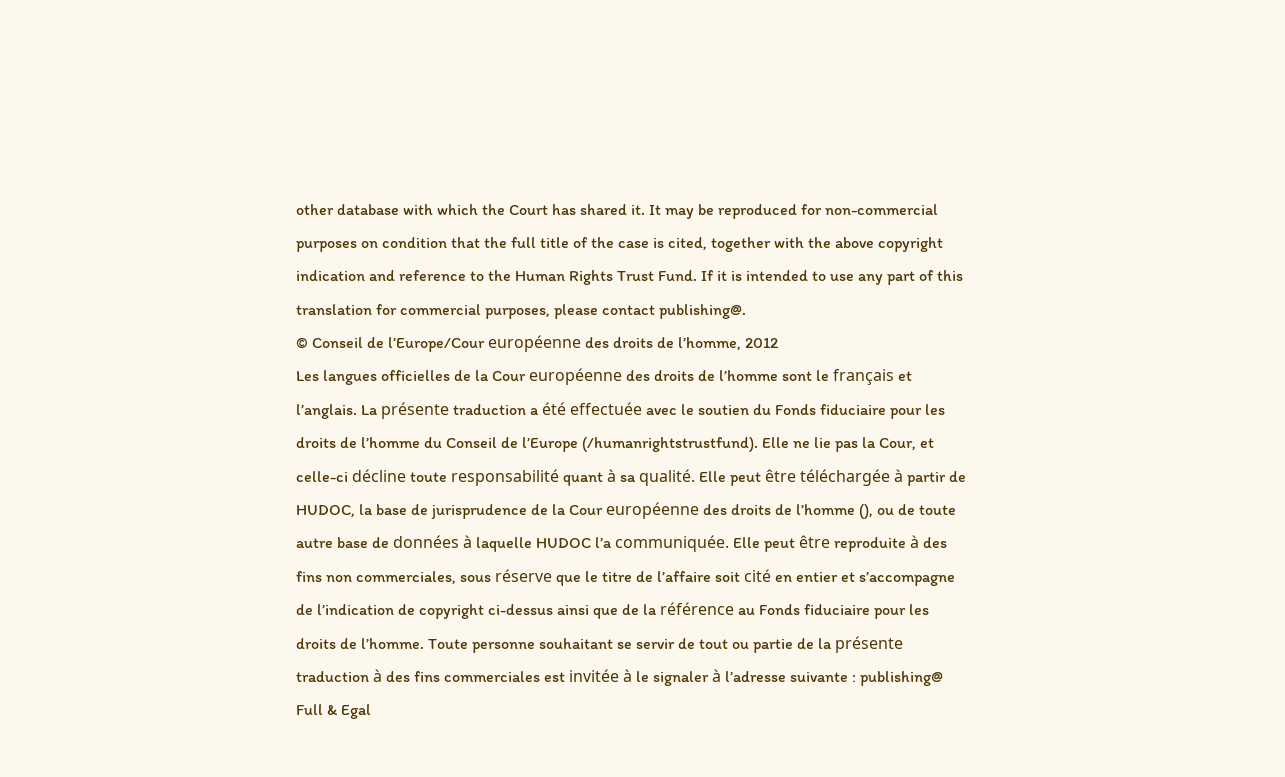other database with which the Court has shared it. It may be reproduced for non-commercial purposes on condition that the full title of the case is cited, together with the above copyright indication and reference to the Human Rights Trust Fund. If it is intended to use any part of this translation for commercial purposes, please contact publishing@.
© Conseil de l’Europe/Cour européenne des droits de l’homme, 2012
Les langues officielles de la Cour européenne des droits de l’homme sont le français et l’anglais. La présente traduction a été effectuée avec le soutien du Fonds fiduciaire pour les droits de l’homme du Conseil de l’Europe (/humanrightstrustfund). Elle ne lie pas la Cour, et celle-ci décline toute responsabilité quant à sa qualité. Elle peut être téléchargée à partir de HUDOC, la base de jurisprudence de la Cour européenne des droits de l’homme (), ou de toute autre base de données à laquelle HUDOC l’a communiquée. Elle peut être reproduite à des fins non commerciales, sous réserve que le titre de l’affaire soit cité en entier et s’accompagne de l’indication de copyright ci-dessus ainsi que de la référence au Fonds fiduciaire pour les droits de l’homme. Toute personne souhaitant se servir de tout ou partie de la présente traduction à des fins commerciales est invitée à le signaler à l’adresse suivante : publishing@
Full & Egal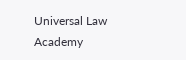Universal Law Academy